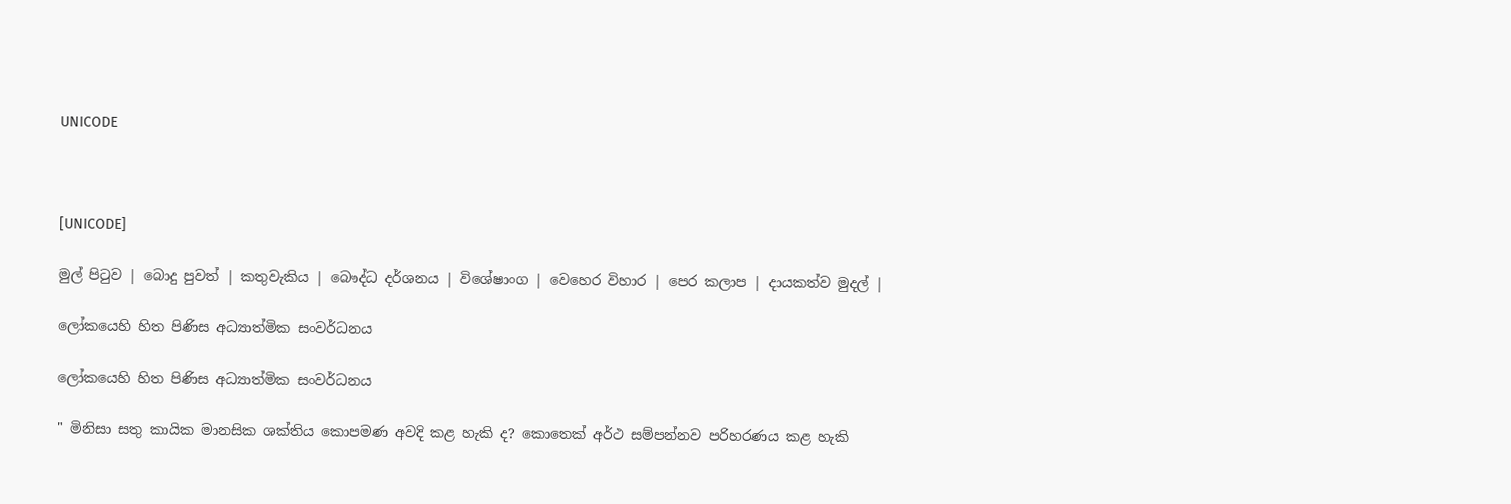UNICODE



[UNICODE]

මුල් පිටුව | බොදු පුවත් | කතුවැකිය | බෞද්ධ දර්ශනය | විශේෂාංග | වෙහෙර විහාර | පෙර කලාප | දායකත්ව මුදල් |

ලෝකයෙහි හිත පිණිස අධ්‍යාත්මික සංවර්ධනය

ලෝකයෙහි හිත පිණිස අධ්‍යාත්මික සංවර්ධනය

" මිනිසා සතු කායික මානසික ශක්තිය කොපමණ අවදි කළ හැකි ද? කොතෙක් අර්ථ සම්පන්නව පරිහරණය කළ හැකි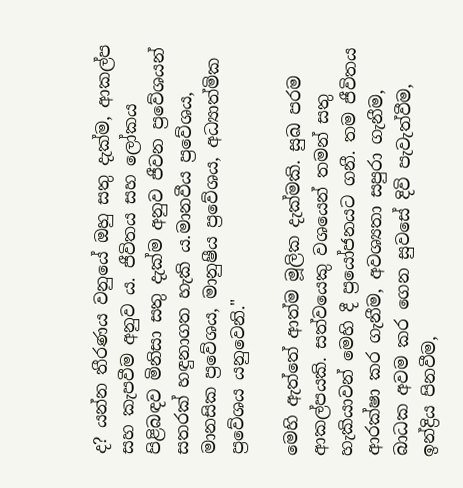ද? යන්න තීරණය වනුයේ ඔහු සතු දැක්ම, ආකල්ප සහ කැපවීම අනුව ය. ජීවිතය සහ ලෝකය පිළිබඳව මිනිසා සතු දැක්ම අනුව ජීවන ප්‍රවේශයන් සතරක් හඳුනාගත හැකි ය.මානවීය ප්‍රවේශය, මානසික ප්‍රවේශය, මානුෂීය ප්‍රවේශය, අධ්‍යාත්මික ප්‍රවේශය යනුවෙනි."

මෙහි ඇත්තේ ආත්ම මූලික දැක්මකි. සුඛ පරම ආකල්පයකි. සත්වයෙකු වශයෙන් තමන් සතු හැකියාවන් මෙහි දී ප්‍රයෝජනයට ගනී. තම ජීවිතය ආරක්ෂා කර ගැනීම, අවශ්‍යතා සපුරා ගැනීම, බාධක අවම කර ගෙන සුවසේ දිවි පැවැත්වීම, ඉන්ද්‍රිය පිනවීම,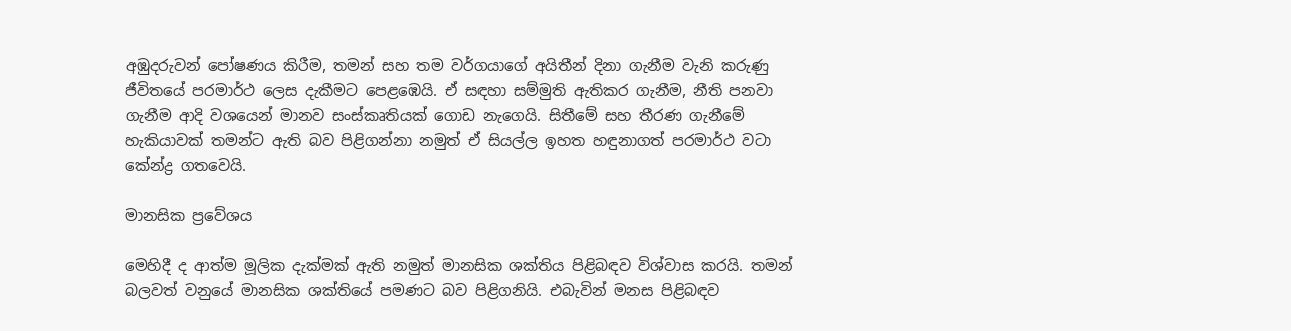අඹුදරුවන් පෝෂණය කිරීම, තමන් සහ තම වර්ගයාගේ අයිතීන් දිනා ගැනීම වැනි කරුණු ජීවිතයේ පරමාර්ථ ලෙස දැකීමට පෙළඹෙයි. ඒ සඳහා සම්මුති ඇතිකර ගැනීම, නීති පනවා ගැනීම ආදි වශයෙන් මානව සංස්කෘතියක් ගොඩ නැගෙයි. සිතීමේ සහ තීරණ ගැනීමේ හැකියාවක් තමන්ට ඇති බව පිළිගන්නා නමුත් ඒ සියල්ල ඉහත හඳුනාගත් පරමාර්ථ වටා කේන්ද්‍ර ගතවෙයි.

මානසික ප්‍රවේශය

මෙහිදී ද ආත්ම මූලික දැක්මක් ඇති නමුත් මානසික ශක්තිය පිළිබඳව විශ්වාස කරයි. තමන් බලවත් වනුයේ මානසික ශක්තියේ පමණට බව පිළිගනියි. එබැවින් මනස පිළිබඳව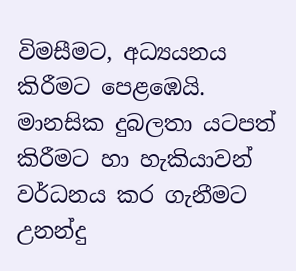විමසීමට, අධ්‍යයනය කිරීමට පෙළඹෙයි. මානසික දුබලතා යටපත් කිරීමට හා හැකියාවන් වර්ධනය කර ගැනීමට උනන්දු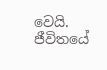වෙයි. ජීවිතයේ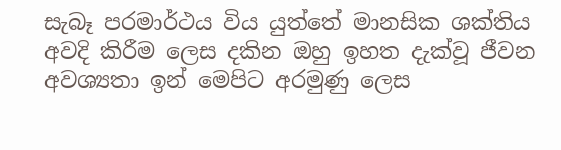සැබෑ පරමාර්ථය විය යුත්තේ මානසික ශක්තිය අවදි කිරීම ලෙස දකින ඔහු ඉහත දැක්වූ ජීවන අවශ්‍යතා ඉන් මෙපිට අරමුණු ලෙස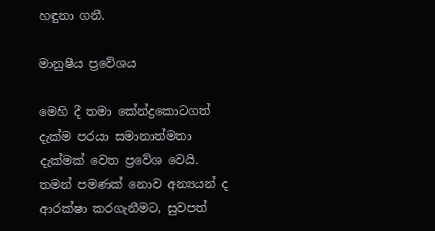හඳුනා ගනී.

මානුෂීය ප්‍රවේශය

මෙහි දී තමා කේන්ද්‍රකොටගත් දැක්ම පරයා සමානාත්මතා දැක්මක් වෙත ප්‍රවේශ වෙයි. තමන් පමණක් නොව අන්‍යයන් ද ආරක්ෂා කරගැනීමට, සුවපත්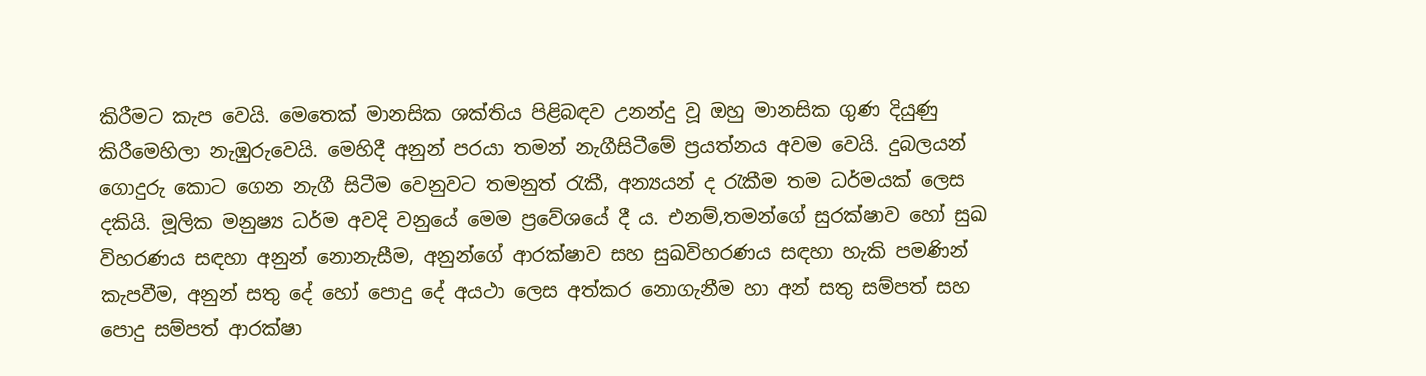කිරීමට කැප වෙයි. මෙතෙක් මානසික ශක්තිය පිළිබඳව උනන්දු වූ ඔහු මානසික ගුණ දියුණු කිරීමෙහිලා නැඹුරුවෙයි. මෙහිදී අනුන් පරයා තමන් නැගීසිටීමේ ප්‍රයත්නය අවම වෙයි. දුබලයන් ගොදුරු කොට ගෙන නැගී සිටීම වෙනුවට තමනුත් රැකී, අන්‍යයන් ද රැකීම තම ධර්මයක් ලෙස දකියි. මූලික මනුෂ්‍ය ධර්ම අවදි වනුයේ මෙම ප්‍රවේශයේ දී ය. එනම්,තමන්ගේ සුරක්ෂාව හෝ සුඛ විහරණය සඳහා අනුන් නොනැසීම, අනුන්ගේ ආරක්ෂාව සහ සුඛවිහරණය සඳහා හැකි පමණින් කැපවීම, අනුන් සතු දේ හෝ පොදු දේ අයථා ලෙස අත්කර නොගැනීම හා අන් සතු සම්පත් සහ පොදු සම්පත් ආරක්ෂා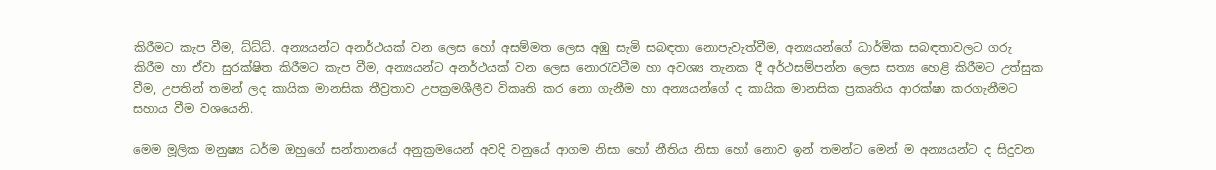කිරීමට කැප වීම, ධ්ධ්ධ්. අන්‍යයන්ට අනර්ථයක් වන ලෙස හෝ අසම්මත ලෙස අඹු සැමි සබඳතා නොපැවැත්වීම, අන්‍යයන්ගේ ධාර්මික සබඳතාවලට ගරු කිරීම හා ඒවා සුරක්ෂිත කිරීමට කැප වීම, අන්‍යයන්ට අනර්ථයක් වන ලෙස නොරැවටීම හා අවශ්‍ය තැනක දී අර්ථසම්පන්න ලෙස සත්‍ය හෙළි කිරීමට උත්සුක වීම, උපතින් තමන් ලද කායික මානසික තීව්‍රතාව උපක්‍රමශීලීව විකෘති කර නො ගැනීම හා අන්‍යයන්ගේ ද කායික මානසික ප්‍රකෘතිය ආරක්ෂා කරගැනීමට සහාය වීම වශයෙනි.

මෙම මූලික මනුෂ්‍ය ධර්ම ඔහුගේ සන්තානයේ අනුක්‍රමයෙන් අවදි වනුයේ ආගම නිසා හෝ නීතිය නිසා හෝ නොව ඉන් තමන්ට මෙන් ම අන්‍යයන්ට ද සිදුවන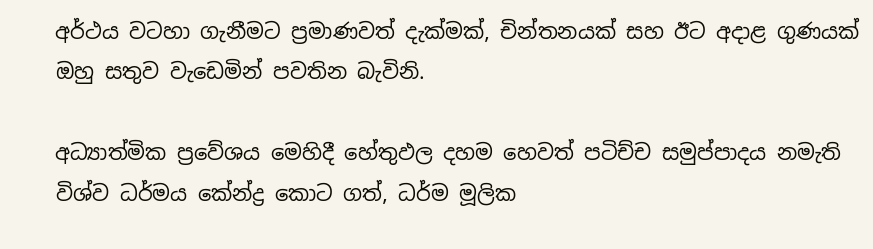අර්ථය වටහා ගැනීමට ප්‍රමාණවත් දැක්මක්, චින්තනයක් සහ ඊට අදාළ ගුණයක් ඔහු සතුව වැඩෙමින් පවතින බැවිනි.

අධ්‍යාත්මික ප්‍රවේශය මෙහිදී හේතුඵල දහම හෙවත් පටිච්ච සමුප්පාදය නමැති විශ්ව ධර්මය කේන්ද්‍ර කොට ගත්, ධර්ම මූලික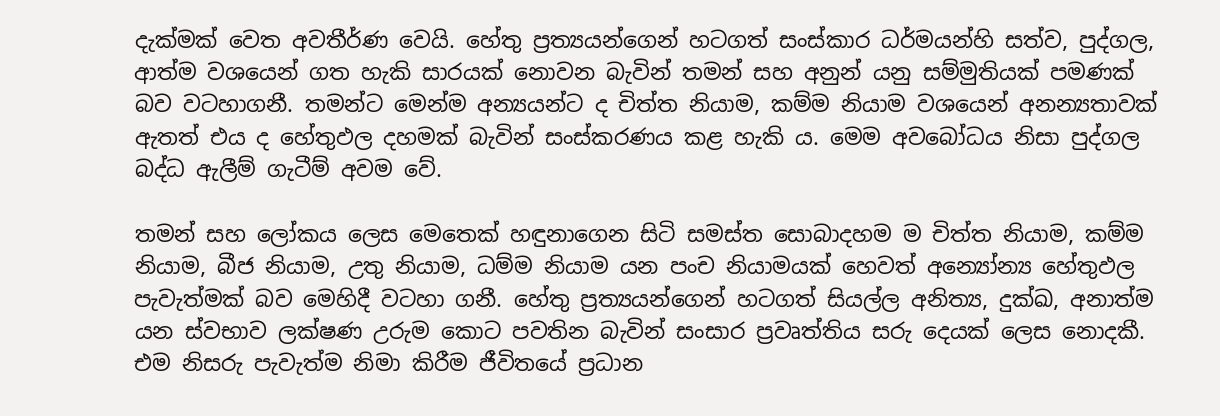දැක්මක් වෙත අවතීර්ණ වෙයි. හේතු ප්‍රත්‍යයන්ගෙන් හටගත් සංස්කාර ධර්මයන්හි සත්ව, පුද්ගල, ආත්ම වශයෙන් ගත හැකි සාරයක් නොවන බැවින් තමන් සහ අනුන් යනු සම්මුතියක් පමණක් බව වටහාගනී. තමන්ට මෙන්ම අන්‍යයන්ට ද චිත්ත නියාම, කම්ම නියාම වශයෙන් අනන්‍යතාවක් ඇතත් එය ද හේතුඵල දහමක් බැවින් සංස්කරණය කළ හැකි ය. මෙම අවබෝධය නිසා පුද්ගල බද්ධ ඇලීම් ගැටීම් අවම වේ.

තමන් සහ ලෝකය ලෙස මෙතෙක් හඳුනාගෙන සිටි සමස්ත සොබාදහම ම චිත්ත නියාම, කම්ම නියාම, බීජ නියාම, උතු නියාම, ධම්ම නියාම යන පංච නියාමයක් හෙවත් අන්‍යෝන්‍ය හේතුඵල පැවැත්මක් බව මෙහිදී වටහා ගනී. හේතු ප්‍රත්‍යයන්ගෙන් හටගත් සියල්ල අනිත්‍ය, දුක්ඛ, අනාත්ම යන ස්වභාව ලක්ෂණ උරුම කොට පවතින බැවින් සංසාර ප්‍රවෘත්තිය සරු දෙයක් ලෙස නොදකී. එම නිසරු පැවැත්ම නිමා කිරීම ජීවිතයේ ප්‍රධාන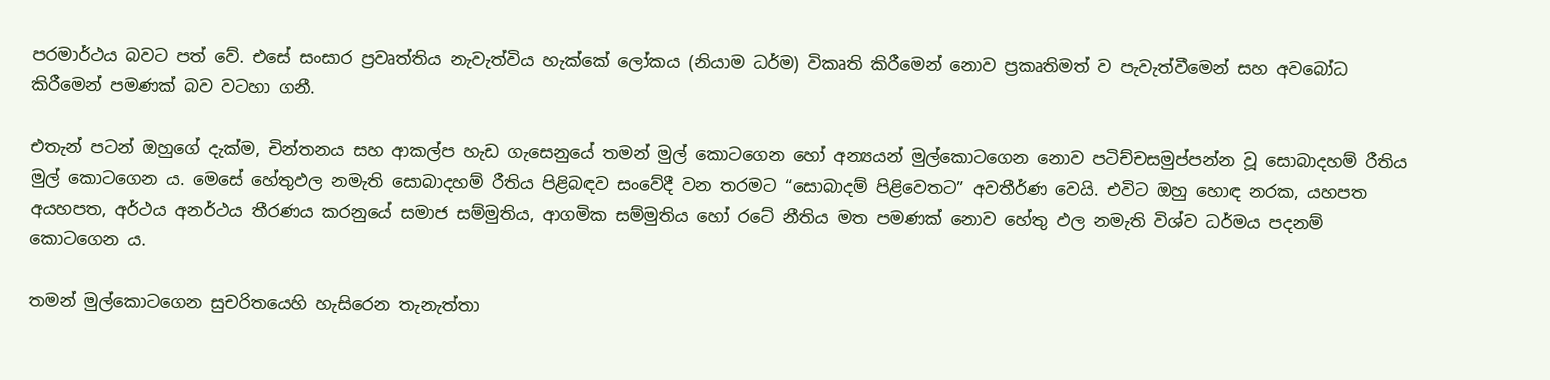පරමාර්ථය බවට පත් වේ. එසේ සංසාර ප්‍රවෘත්තිය නැවැත්විය හැක්කේ ලෝකය (නියාම ධර්ම) විකෘති කිරීමෙන් නොව ප්‍රකෘතිමත් ව පැවැත්වීමෙන් සහ අවබෝධ කිරීමෙන් පමණක් බව වටහා ගනී.

එතැන් පටන් ඔහුගේ දැක්ම, චින්තනය සහ ආකල්ප හැඩ ගැසෙනුයේ තමන් මුල් කොටගෙන හෝ අන්‍යයන් මුල්කොටගෙන නොව පටිච්චසමුප්පන්න වූ සොබාදහම් රීතිය මුල් කොටගෙන ය. මෙසේ හේතුඵල නමැති සොබාදහම් රීතිය පිළිබඳව සංවේදී වන තරමට “සොබාදම් පිළිවෙතට” අවතීර්ණ වෙයි. එවිට ඔහු හොඳ නරක, යහපත අයහපත, අර්ථය අනර්ථය තීරණය කරනුයේ සමාජ සම්මුතිය, ආගමික සම්මුතිය හෝ රටේ නීතිය මත පමණක් නොව හේතු ඵල නමැති විශ්ව ධර්මය පදනම් කොටගෙන ය.

තමන් මුල්කොටගෙන සුචරිතයෙහි හැසිරෙන තැනැත්තා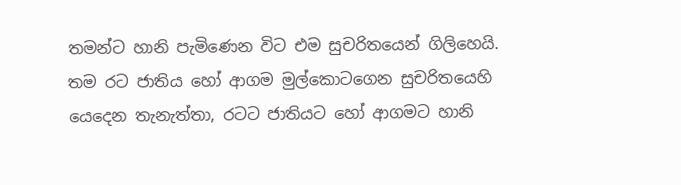තමන්ට හානි පැමිණෙන විට එම සුචරිතයෙන් ගිලිහෙයි. තම රට ජාතිය හෝ ආගම මුල්කොටගෙන සුචරිතයෙහි යෙදෙන තැනැත්තා, රටට ජාතියට හෝ ආගමට හානි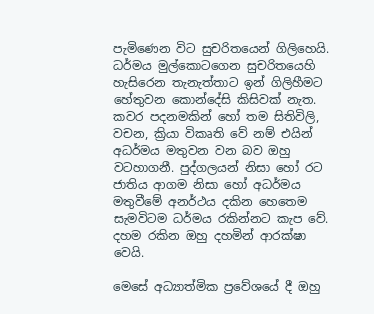පැමිණෙන විට සුචරිතයෙන් ගිලිහෙයි. ධර්මය මුල්කොටගෙන සුචරිතයෙහි හැසිරෙන තැනැත්තාට ඉන් ගිලිහීමට හේතුවන කොන්දේසි කිසිවක් නැත. කවර පදනමකින් හෝ තම සිතිවිලි, වචන, ක්‍රියා විකෘති වේ නම් එයින් අධර්මය මතුවන වන බව ඔහු වටහාගනී. පුද්ගලයන් නිසා හෝ රට ජාතිය ආගම නිසා හෝ අධර්මය මතුවීමේ අනර්ථය දකින හෙතෙම සැමවිටම ධර්මය රකින්නට කැප වේ. දහම රකින ඔහු දහමින් ආරක්ෂා වෙයි.

මෙසේ අධ්‍යාත්මික ප්‍රවේශයේ දී ඔහු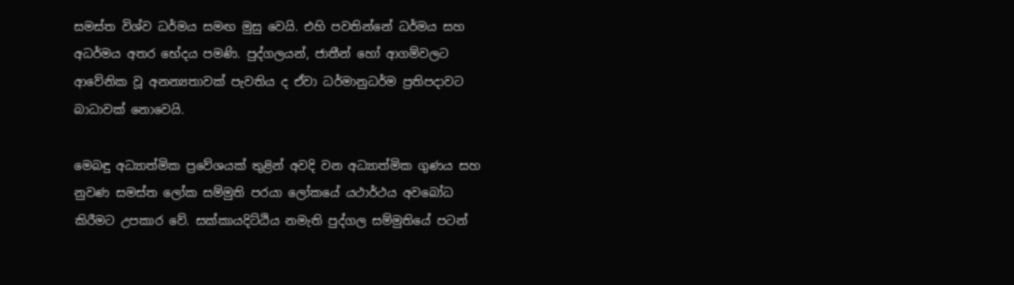සමස්ත විශ්ව ධර්මය සමඟ මුසු වෙයි. එහි පවතින්නේ ධර්මය සහ අධර්මය අතර භේදය පමණි. පුද්ගලයන්, ජාතීන් හෝ ආගම්වලට ආවේනික වූ අනන්‍යතාවක් පැවතිය ද ඒවා ධර්මානුධර්ම ප්‍රතිපදාවට බාධාවක් නොවෙයි.

මෙබඳු අධ්‍යාත්මික ප්‍රවේශයක් තුළින් අවදි වන අධ්‍යාත්මික ගුණය සහ නුවණ සමස්ත ලෝක සම්මුති පරයා ලෝකයේ යථාර්ථය අවබෝධ කිරීමට උපකාර වේ. සක්කායදිට්ඨිය නමැති පුද්ගල සම්මුතියේ පටන්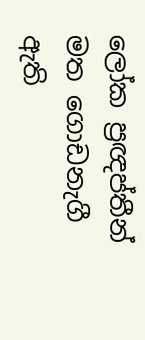ලෝක ප්‍රඥප්තීන් මත ගොඩනැගී ඇති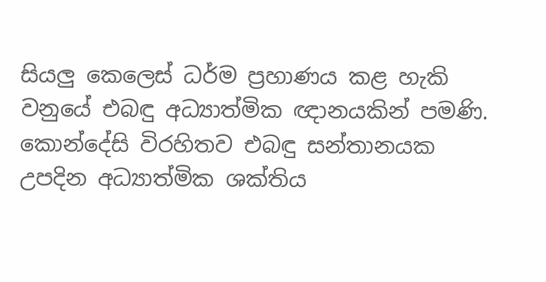සියලු කෙලෙස් ධර්ම ප්‍රහාණය කළ හැකි වනුයේ එබඳු අධ්‍යාත්මික ඥානයකින් පමණි. කොන්දේසි විරහිතව එබඳු සන්තානයක උපදින අධ්‍යාත්මික ශක්තිය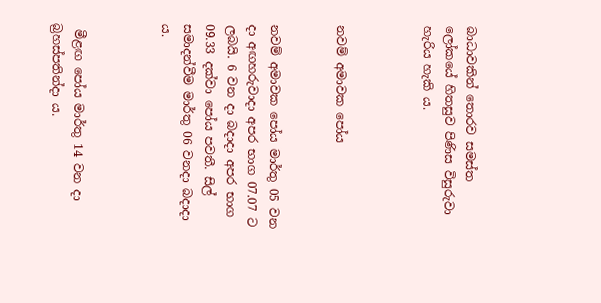බාධාවකින් තොරව සමස්ත ලෝකයේ හිතසුව පිණිස විසුරුවා හැරිය හැකි ය.



නවම් අමාවක පෝය


නවම් අමාවක පෝය මාර්තු 05 වන දා අඟහරුවාදා අපර භාග 07.07 ට ලබයි. 6 වන දා බදාදා අපර භාග 09.33 දක්වා පෝය පවතී. සිල් සමාදන්වීම මාර්තු 06 වනදා බදාදා ය.



 මීළඟ පෝය මාර්තු 14 වන දා බ්‍රහස්පතින්දා ය.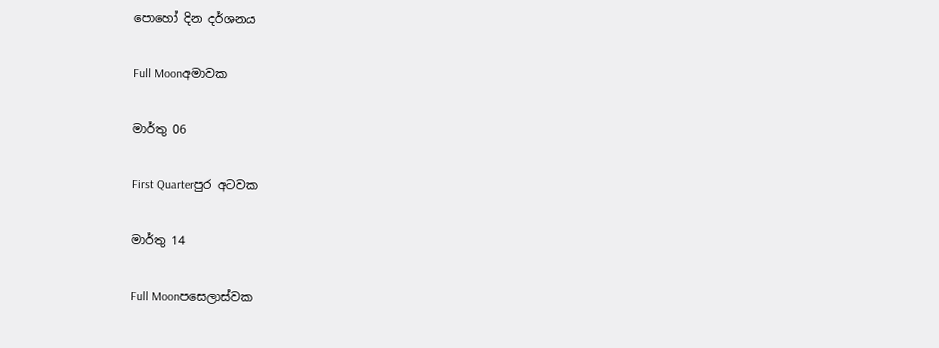පොහෝ දින දර්ශනය

Full Moonඅමාවක

මාර්තු 06

First Quarterපුර අටවක

මාර්තු 14

Full Moonපසෙලාස්වක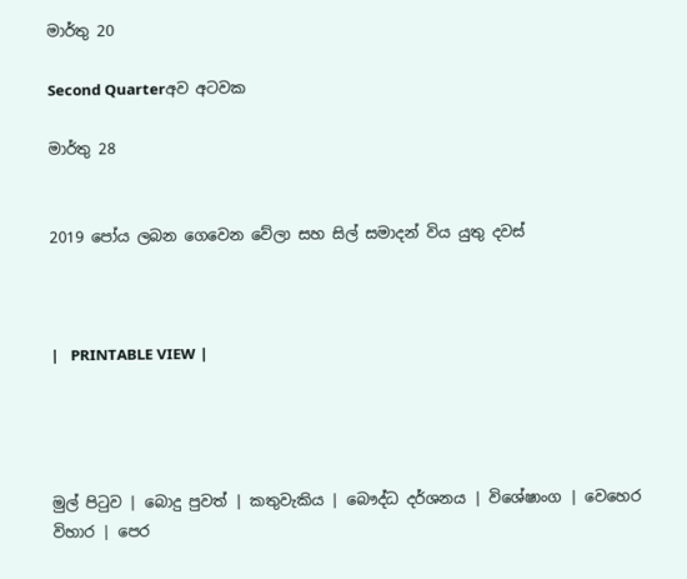මාර්තු 20

Second Quarterඅව අටවක

මාර්තු 28


2019 පෝය ලබන ගෙවෙන වේලා සහ සිල් සමාදන් විය යුතු දවස්



|   PRINTABLE VIEW |




මුල් පිටුව | බොදු පුවත් | කතුවැකිය | බෞද්ධ දර්ශනය | විශේෂාංග | වෙහෙර විහාර | පෙර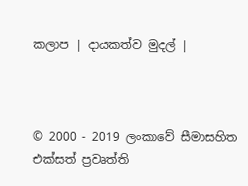කලාප | දායකත්ව මුදල් |



© 2000 - 2019 ලංකාවේ සීමාසහිත එක්සත් ප්‍රවෘත්ති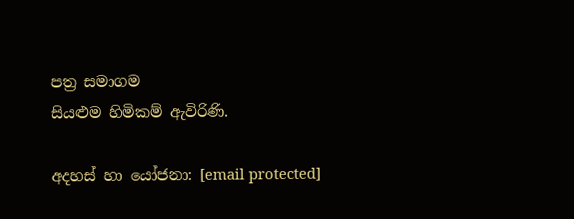පත්‍ර සමාගම
සියළුම හිමිකම් ඇවිරිණි.

අදහස් හා යෝජනා: [email protected]